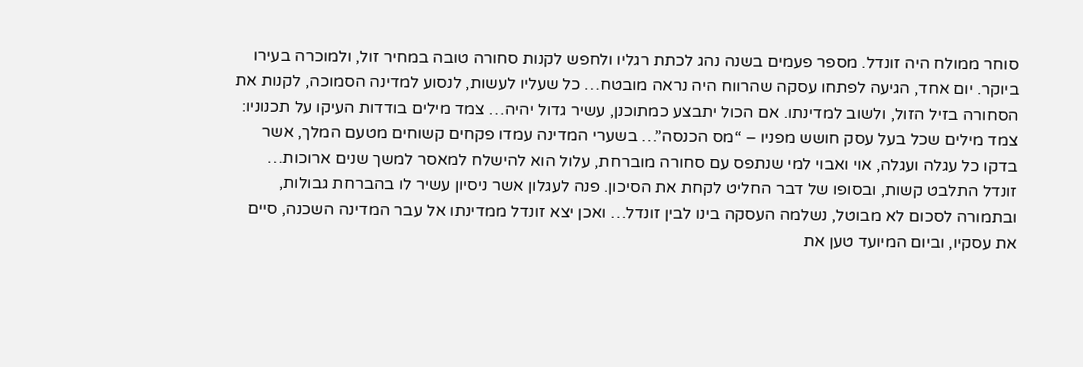סוחר ממולח היה זונדל. מספר פעמים בשנה נהג לכתת רגליו ולחפש לקנות סחורה טובה במחיר זול, ולמוכרה בעירו ביוקר. יום אחד, הגיעה לפתחו עסקה שהרווח היה נראה מובטח… כל שעליו לעשות, לנסוע למדינה הסמוכה, לקנות את הסחורה בזיל הזול, ולשוב למדינתו. אם הכול יתבצע כמתוכנן, עשיר גדול יהיה… צמד מילים בודדות העיקו על תכנוניו: צמד מילים שכל בעל עסק חושש מפניו – “מס הכנסה”… בשערי המדינה עמדו פקחים קשוחים מטעם המלך, אשר בדקו כל עגלה ועגלה, אוי ואבוי למי שנתפס עם סחורה מוברחת, עלול הוא להישלח למאסר למשך שנים ארוכות…
זונדל התלבט קשות, ובסופו של דבר החליט לקחת את הסיכון. פנה לעגלון אשר ניסיון עשיר לו בהברחת גבולות, ובתמורה לסכום לא מבוטל, נשלמה העסקה בינו לבין זונדל… ואכן יצא זונדל ממדינתו אל עבר המדינה השכנה, סיים את עסקיו, וביום המיועד טען את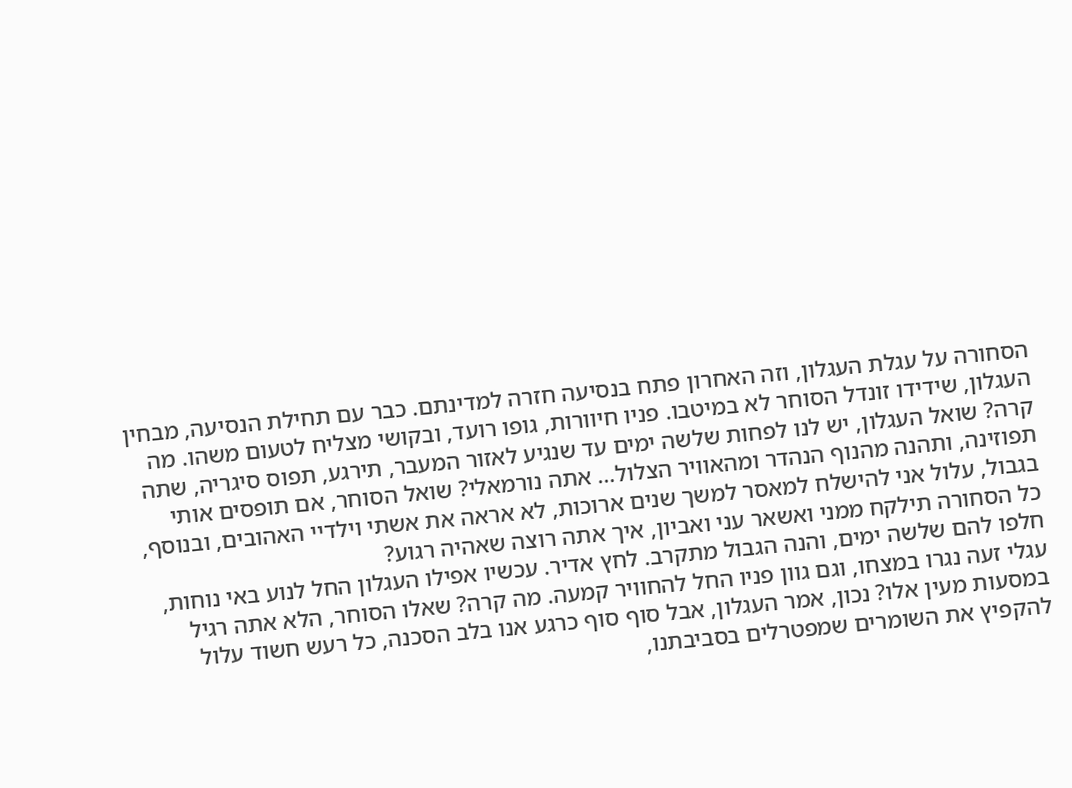הסחורה על עגלת העגלון, וזה האחרון פתח בנסיעה חזרה למדינתם. כבר עם תחילת הנסיעה, מבחין העגלון, שידידו זונדל הסוחר לא במיטבו. פניו חיוורות, גופו רועד, ובקושי מצליח לטעום משהו. מה קרה? שואל העגלון, יש לנו לפחות שלשה ימים עד שנגיע לאזור המעבר, תירגע, תפוס סיגריה, שתה תפוזינה, ותהנה מהנוף הנהדר ומהאוויר הצלול… אתה נורמאלי? שואל הסוחר, אם תופסים אותי בגבול, עלול אני להישלח למאסר למשך שנים ארוכות, לא אראה את אשתי וילדיי האהובים, ובנוסף, כל הסחורה תילקח ממני ואשאר עני ואביון, איך אתה רוצה שאהיה רגוע?
חלפו להם שלשה ימים, והנה הגבול מתקרב. לחץ אדיר. עכשיו אפילו העגלון החל לנוע באי נוחות, עגלי זעה נגרו במצחו, וגם גוון פניו החל להחוויר קמעה. מה קרה? שאלו הסוחר, הלא אתה רגיל במסעות מעין אלו? נכון, אמר העגלון, אבל סוף סוף כרגע אנו בלב הסכנה, כל רעש חשוד עלול להקפיץ את השומרים שמפטרלים בסביבתנו,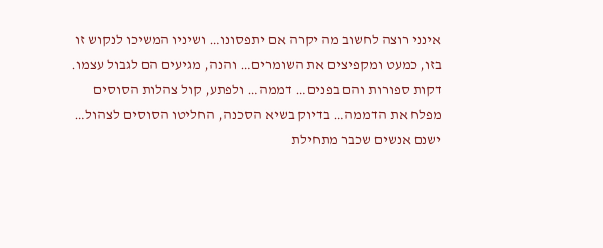אינני רוצה לחשוב מה יקרה אם יתפסונו… ושיניו המשיכו לנקוש זו בזו, כמעט ומקפיצים את השומרים… והנה, מגיעים הם לגבול עצמו. דקות ספורות והם בפנים… דממה… ולפתע, קול צהלות הסוסים מפלח את הדממה… בדיוק בשיא הסכנה, החליטו הסוסים לצהול…
ישנם אנשים שכבר מתחילת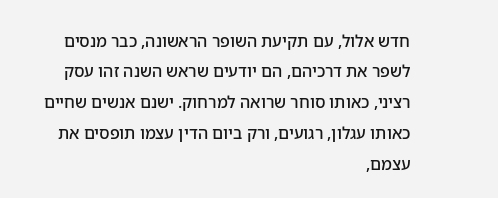חדש אלול, עם תקיעת השופר הראשונה, כבר מנסים לשפר את דרכיהם, הם יודעים שראש השנה זהו עסק רציני, כאותו סוחר שרואה למרחוק. ישנם אנשים שחיים כאותו עגלון, רגועים, ורק ביום הדין עצמו תופסים את עצמם,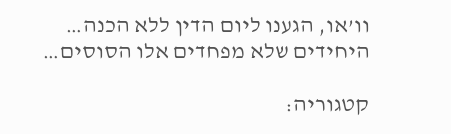וו’או, הגענו ליום הדין ללא הכנה… היחידים שלא מפחדים אלו הסוסים…

קטגוריה: